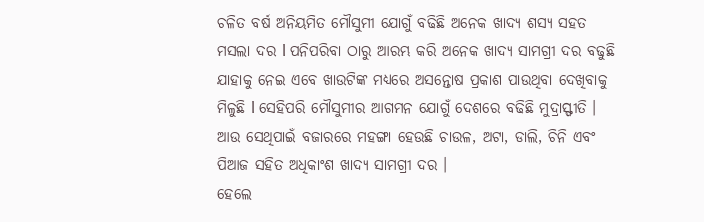ଚଳିତ ବର୍ଷ ଅନିୟମିତ ମୌସୁମୀ ଯୋଗୁଁ ବଢିଛି ଅନେକ ଖାଦ୍ୟ ଶସ୍ୟ ସହତ ମସଲା ଦର l ପନିପରିବା ଠାରୁ ଆରମ୍ଭ କରି ଅନେକ ଖାଦ୍ୟ ସାମଗ୍ରୀ ଦର ବଢୁଛି ଯାହାକୁ ନେଇ ଏବେ ଖାଉଟିଙ୍କ ମଧ୍ୟରେ ଅସନ୍ତୋଷ ପ୍ରକାଶ ପାଉଥିବା ଦେଖିବାକୁ ମିଳୁଛି l ସେହିପରି ମୌସୁମୀର ଆଗମନ ଯୋଗୁଁ ଦେଶରେ ବଢିଛି ମୁଦ୍ରାସ୍ଫୀତି । ଆଉ ସେଥିପାଇଁ ବଜାରରେ ମହଙ୍ଗା ହେଉଛି ଚାଉଳ, ଅଟା, ଡାଲି, ଚିନି ଏବଂ ପିଆଜ ସହିତ ଅଧିକାଂଶ ଖାଦ୍ୟ ସାମଗ୍ରୀ ଦର ।
ହେଲେ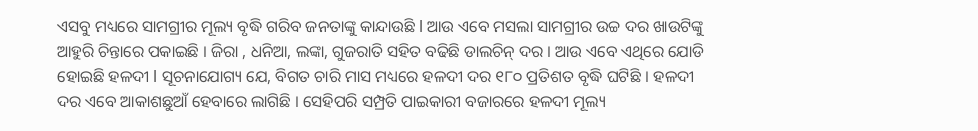ଏସବୁ ମଧ୍ୟରେ ସାମଗ୍ରୀର ମୂଲ୍ୟ ବୃଦ୍ଧି ଗରିବ ଜନତାଙ୍କୁ କାନ୍ଦାଉଛି l ଆଉ ଏବେ ମସଲା ସାମଗ୍ରୀର ଉଚ୍ଚ ଦର ଖାଉଟିଙ୍କୁ ଆହୁରି ଚିନ୍ତାରେ ପକାଇଛି । ଜିରା , ଧନିଆ, ଲଙ୍କା, ଗୁଜରାତି ସହିତ ବଢିଛି ଡାଲଚିନ୍ ଦର । ଆଉ ଏବେ ଏଥିରେ ଯୋଡି ହୋଇଛି ହଳଦୀ l ସୂଚନାଯୋଗ୍ୟ ଯେ, ବିଗତ ଚାରି ମାସ ମଧ୍ୟରେ ହଳଦୀ ଦର ୧୮୦ ପ୍ରତିଶତ ବୃଦ୍ଧି ଘଟିଛି । ହଳଦୀ ଦର ଏବେ ଆକାଶଛୁଆଁ ହେବାରେ ଲାଗିଛି । ସେହିପରି ସମ୍ପ୍ରତି ପାଇକାରୀ ବଜାରରେ ହଳଦୀ ମୂଲ୍ୟ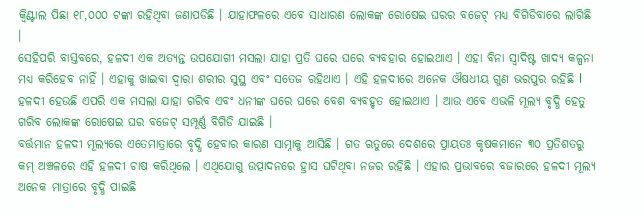କ୍ୱିଣ୍ଟାଲ ପିଛା ୧୮,୦୦୦ ଟଙ୍କା ରହିଥିବା ଜଣାପଡିଛି । ଯାହାଫଳରେ ଏବେ ସାଧାରଣ ଲୋକଙ୍କ ରୋଷେଇ ଘରର ବଜେଟ୍ ମଧ୍ୟ ବିଗିଡିବାରେ ଲାଗିଛି ।
ସେହିପରି ବାସ୍ତବରେ, ହଳଦୀ ଏକ ଅତ୍ୟନ୍ତ ଉପଯୋଗୀ ମସଲା ଯାହା ପ୍ରତି ଘରେ ଘରେ ବ୍ୟବହାର ହୋଇଥାଏ । ଏହା ବିନା ସ୍ୱାଦିଷ୍ଟ ଖାଦ୍ୟ କଳ୍ପନା ମଧ୍ୟ କରିହେବ ନାହିଁ । ଏହାକୁ ଖାଇବା ଦ୍ୱାରା ଶରୀର ସୁସ୍ଥ ଏବଂ ସତେଜ ରହିଥାଏ । ଏହି ହଳଦୀରେ ଅନେକ ଔଷଧୀୟ ଗୁଣ ଭରପୁର ରହିଛି l ହଳଦୀ ହେଉଛି ଏପରି ଏକ ମସଲା ଯାହା ଗରିବ ଏବଂ ଧନୀଙ୍କ ଘରେ ଘରେ ବେଶ ବ୍ୟବହୃତ ହୋଇଥାଏ । ଆଉ ଏବେ ଏଭଳି ମୂଲ୍ୟ ବୃଦ୍ଧି ହେତୁ ଗରିବ ଲୋକଙ୍କ ରୋଷେଇ ଘର ବଜେଟ୍ ସମ୍ପୂର୍ଣ୍ଣ ବିଗିଡି ଯାଇଛି ।
ବର୍ତ୍ତମାନ ହଳଦୀ ମୂଲ୍ୟରେ ଏତେମାତ୍ରାରେ ବୃଦ୍ଧି ହେବାର କାରଣ ସାମ୍ନାକୁ ଆସିଛି । ଗତ ଋତୁରେ ଦେଶରେ ପ୍ରାୟତଃ କୃଷକମାନେ ୩୦ ପ୍ରତିଶତରୁ କମ୍ ଅଞ୍ଚଳରେ ଏହି ହଳଦୀ ଚାଷ କରିଥିଲେ । ଏଥିଯୋଗୁ ଉତ୍ପାଦନରେ ହ୍ରାସ ଘଟିଥିବା ନଜର ରହିଛି । ଏହାର ପ୍ରଭାବରେ ବଜାରରେ ହଳଦୀ ମୂଲ୍ୟ ଅନେକ ମାତ୍ରାରେ ବୃଦ୍ଧି ପାଇଛି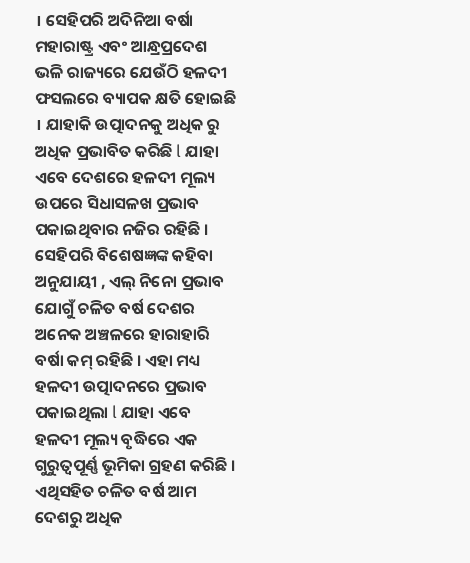। ସେହିପରି ଅଦିନିଆ ବର୍ଷା ମହାରାଷ୍ଟ୍ର ଏବଂ ଆନ୍ଧ୍ରପ୍ରଦେଶ ଭଳି ରାଜ୍ୟରେ ଯେଉଁଠି ହଳଦୀ ଫସଲରେ ବ୍ୟାପକ କ୍ଷତି ହୋଇଛି । ଯାହାକି ଉତ୍ପାଦନକୁ ଅଧିକ ରୁ ଅଧିକ ପ୍ରଭାବିତ କରିଛି l ଯାହା ଏବେ ଦେଶରେ ହଳଦୀ ମୂଲ୍ୟ ଉପରେ ସିଧାସଳଖ ପ୍ରଭାବ ପକାଇଥିବାର ନଜିର ରହିଛି ।
ସେହିପରି ବିଶେଷଜ୍ଞଙ୍କ କହିବା ଅନୁଯାୟୀ , ଏଲ୍ ନିନୋ ପ୍ରଭାବ ଯୋଗୁଁ ଚଳିତ ବର୍ଷ ଦେଶର ଅନେକ ଅଞ୍ଚଳରେ ହାରାହାରି ବର୍ଷା କମ୍ ରହିଛି । ଏହା ମଧ୍ୟ ହଳଦୀ ଉତ୍ପାଦନରେ ପ୍ରଭାବ ପକାଇଥିଲା l ଯାହା ଏବେ ହଳଦୀ ମୂଲ୍ୟ ବୃଦ୍ଧିରେ ଏକ ଗୁରୁତ୍ୱପୂର୍ଣ୍ଣ ଭୂମିକା ଗ୍ରହଣ କରିଛି । ଏଥିସହିତ ଚଳିତ ବର୍ଷ ଆମ ଦେଶରୁ ଅଧିକ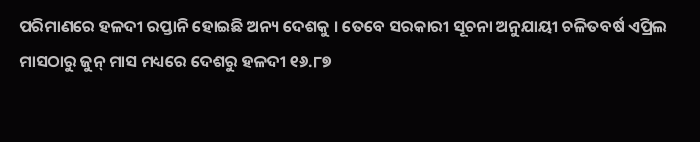ପରିମାଣରେ ହଳଦୀ ରପ୍ତାନି ହୋଇଛି ଅନ୍ୟ ଦେଶକୁ । ତେବେ ସରକାରୀ ସୂଚନା ଅନୁଯାୟୀ ଚଳିତବର୍ଷ ଏପ୍ରିଲ ମାସଠାରୁ ଜୁନ୍ ମାସ ମଧ୍ୟରେ ଦେଶରୁ ହଳଦୀ ୧୬.୮୭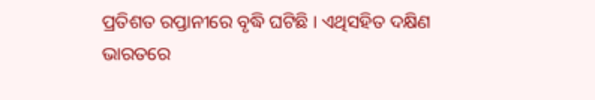ପ୍ରତିଶତ ରପ୍ତାନୀରେ ବୃଦ୍ଧି ଘଟିଛି । ଏଥିସହିତ ଦକ୍ଷିଣ ଭାରତରେ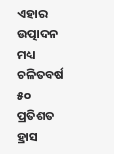ଏହାର ଉତ୍ପାଦନ ମଧ୍ୟ ଚଳିତବର୍ଷ ୫୦ ପ୍ରତିଶତ ହ୍ରାସ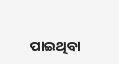ପାଇଥିବା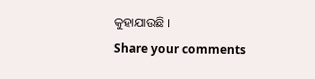କୁହାଯାଉଛି ।
Share your comments